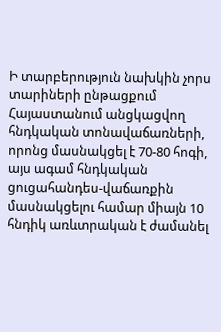Ի տարբերություն նախկին չորս տարիների ընթացքում Հայաստանում անցկացվող հնդկական տոնավաճառների, որոնց մասնակցել է 70-80 հոգի, այս ագամ հնդկական ցուցահանդես-վաճառքին մասնակցելու համար միայն 10 հնդիկ առևտրական է ժամանել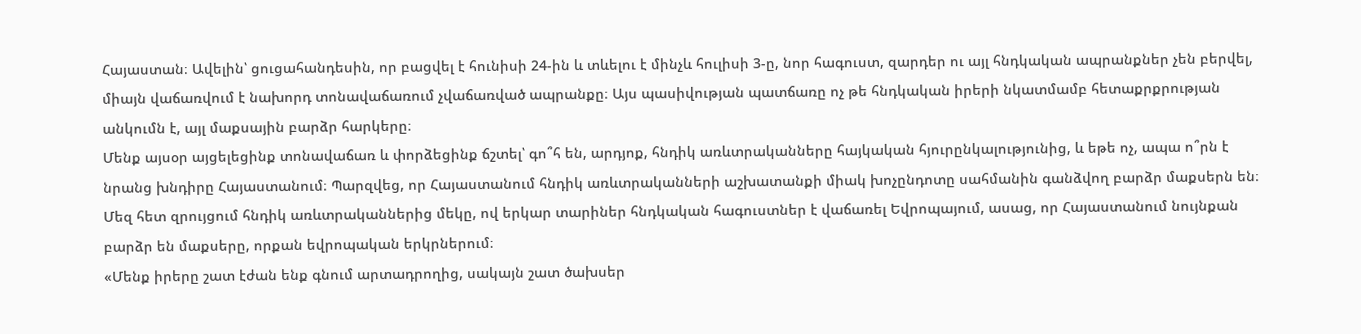Հայաստան։ Ավելին՝ ցուցահանդեսին, որ բացվել է հունիսի 24-ին և տևելու է մինչև հուլիսի 3-ը, նոր հագուստ, զարդեր ու այլ հնդկական ապրանքներ չեն բերվել, միայն վաճառվում է նախորդ տոնավաճառում չվաճառված ապրանքը։ Այս պասիվության պատճառը ոչ թե հնդկական իրերի նկատմամբ հետաքրքրության անկումն է, այլ մաքսային բարձր հարկերը։
Մենք այսօր այցելեցինք տոնավաճառ և փորձեցինք ճշտել՝ գո՞հ են, արդյոք, հնդիկ առևտրականները հայկական հյուրընկալությունից, և եթե ոչ, ապա ո՞րն է նրանց խնդիրը Հայաստանում։ Պարզվեց, որ Հայաստանում հնդիկ առևտրականների աշխատանքի միակ խոչընդոտը սահմանին գանձվող բարձր մաքսերն են։ Մեզ հետ զրույցում հնդիկ առևտրականներից մեկը, ով երկար տարիներ հնդկական հագուստներ է վաճառել Եվրոպայում, ասաց, որ Հայաստանում նույնքան բարձր են մաքսերը, որքան եվրոպական երկրներում։
«Մենք իրերը շատ էժան ենք գնում արտադրողից, սակայն շատ ծախսեր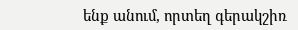ենք անում, որտեղ գերակշիռ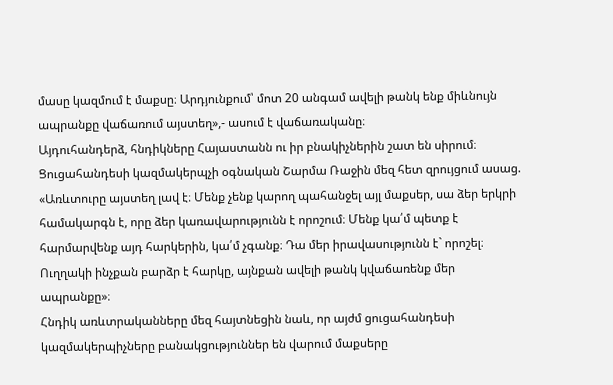մասը կազմում է մաքսը։ Արդյունքում՝ մոտ 20 անգամ ավելի թանկ ենք միևնույն ապրանքը վաճառում այստեղ»,- ասում է վաճառականը։
Այդուհանդերձ, հնդիկները Հայաստանն ու իր բնակիչներին շատ են սիրում։ Ցուցահանդեսի կազմակերպչի օգնական Շարմա Ռաջին մեզ հետ զրույցում ասաց. «Առևտուրը այստեղ լավ է։ Մենք չենք կարող պահանջել այլ մաքսեր, սա ձեր երկրի համակարգն է, որը ձեր կառավարությունն է որոշում։ Մենք կա՛մ պետք է հարմարվենք այդ հարկերին, կա՛մ չգանք։ Դա մեր իրավասությունն է` որոշել։ Ուղղակի ինչքան բարձր է հարկը, այնքան ավելի թանկ կվաճառենք մեր ապրանքը»։
Հնդիկ առևտրականները մեզ հայտնեցին նաև, որ այժմ ցուցահանդեսի կազմակերպիչները բանակցություններ են վարում մաքսերը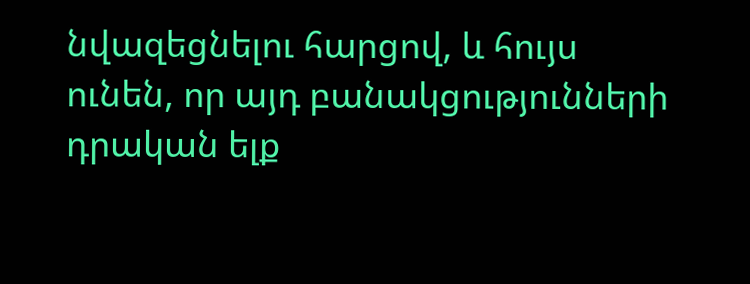նվազեցնելու հարցով, և հույս ունեն, որ այդ բանակցությունների դրական ելք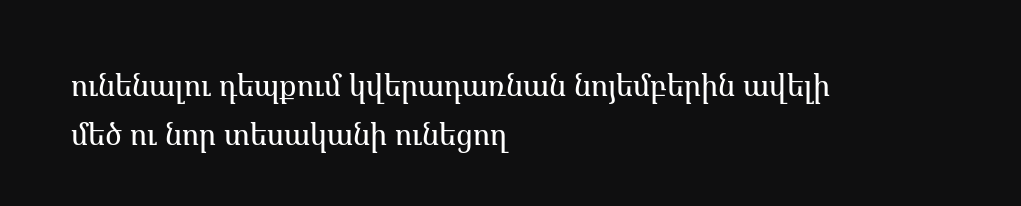ունենալու դեպքում կվերադառնան նոյեմբերին ավելի մեծ ու նոր տեսականի ունեցող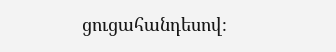ցուցահանդեսով։